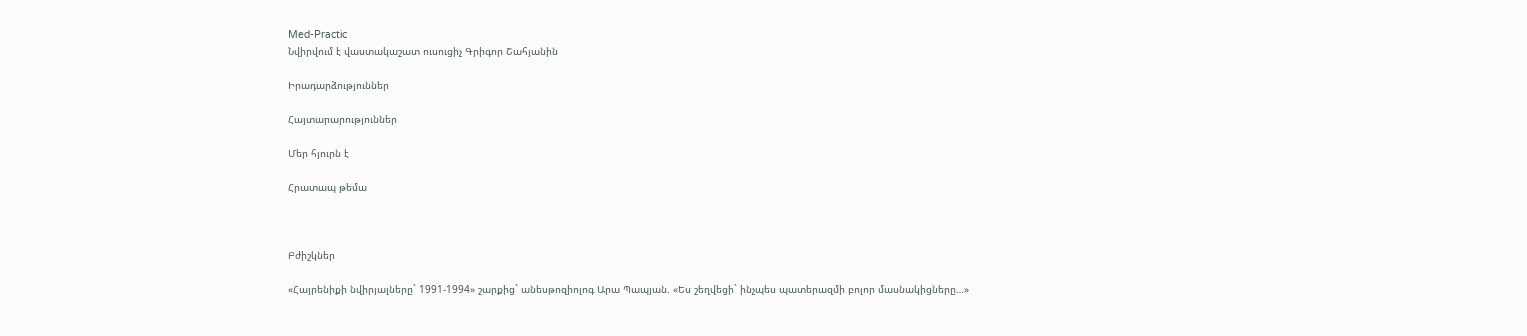Med-Practic
Նվիրվում է վաստակաշատ ուսուցիչ Գրիգոր Շահյանին

Իրադարձություններ

Հայտարարություններ

Մեր հյուրն է

Հրատապ թեմա



Բժիշկներ

«Հայրենիքի նվիրյալները` 1991-1994» շարքից` անեսթոզիոլոգ Արա Պապյան. «Ես շեղվեցի` ինչպես պատերազմի բոլոր մասնակիցները…»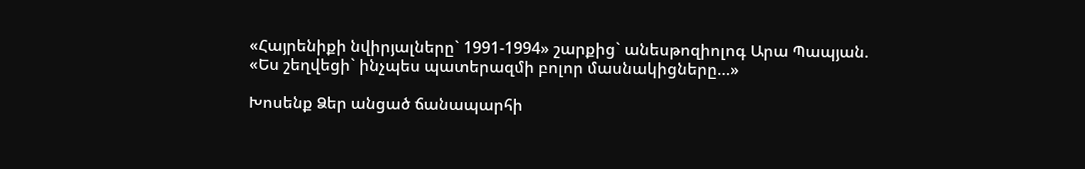«Հայրենիքի նվիրյալները` 1991-1994» շարքից` անեսթոզիոլոգ Արա Պապյան. «Ես շեղվեցի` ինչպես պատերազմի բոլոր մասնակիցները…»

Խոսենք Ձեր անցած ճանապարհի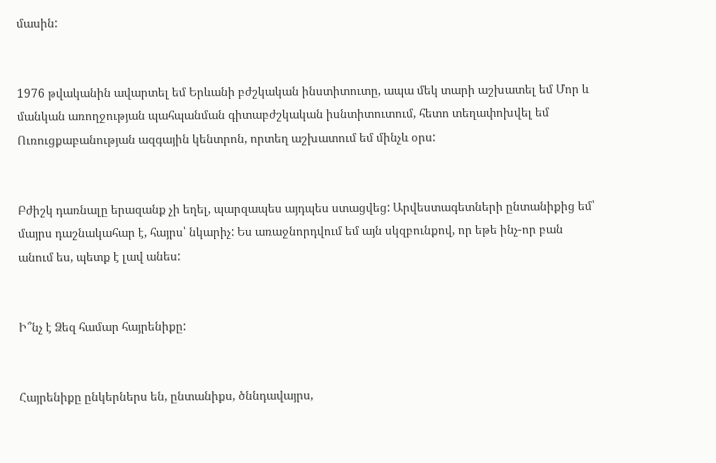մասին:


1976 թվականին ավարտել եմ Երևանի բժշկական ինստիտուտը, ապա մեկ տարի աշխատել եմ Մոր և մանկան առողջության պահպանման գիտաբժշկական իսնտիտուտում, հետո տեղափոխվել եմ Ուռուցքաբանության ազգային կենտրոն, որտեղ աշխատում եմ մինչև օրս:


Բժիշկ դառնալը երազանք չի եղել, պարզապես այդպես ստացվեց: Արվեստագետների ընտանիքից եմ՝ մայրս դաշնակահար է, հայրս՝ նկարիչ: Ես առաջնորդվում եմ այն սկզբունքով, որ եթե ինչ-որ բան անում ես, պետք է լավ անես:


Ի՞նչ է Ձեզ համար հայրենիքը:


Հայրենիքը ընկերներս են, ընտանիքս, ծննդավայրս,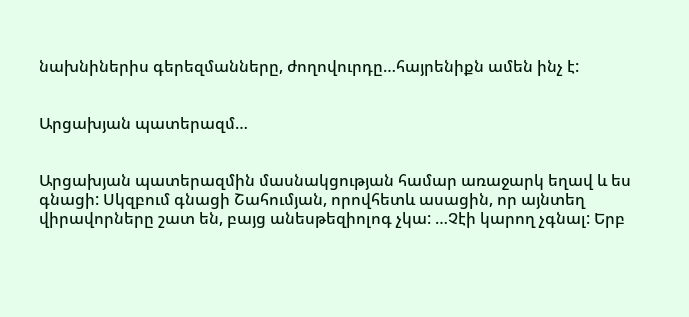նախնիներիս գերեզմանները, ժողովուրդը…հայրենիքն ամեն ինչ է:


Արցախյան պատերազմ…


Արցախյան պատերազմին մասնակցության համար առաջարկ եղավ և ես գնացի: Սկզբում գնացի Շահումյան, որովհետև ասացին, որ այնտեղ վիրավորները շատ են, բայց անեսթեզիոլոգ չկա: …Չէի կարող չգնալ: Երբ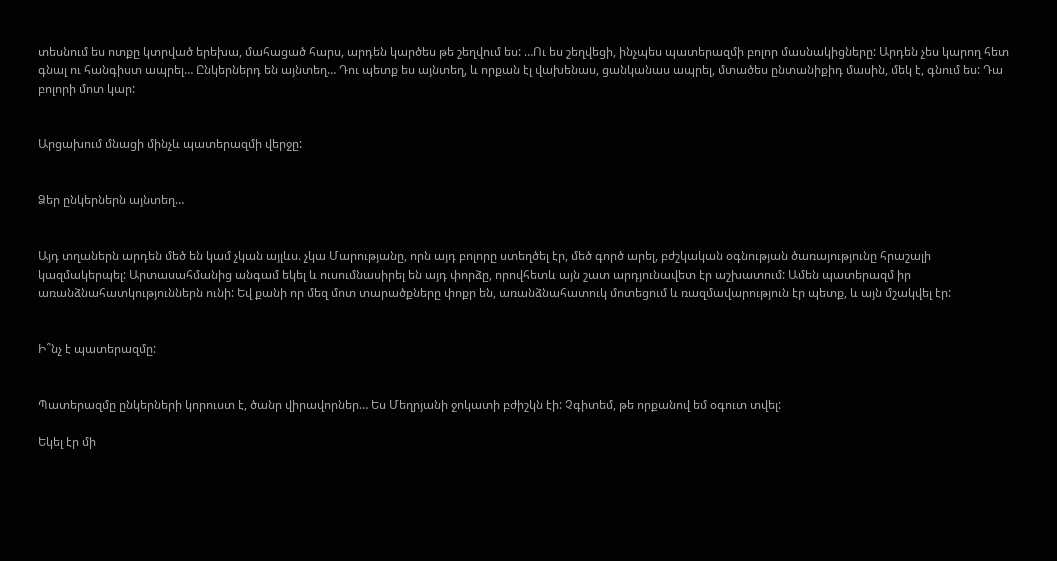տեսնում ես ոտքը կտրված երեխա, մահացած հարս, արդեն կարծես թե շեղվում ես: …Ու ես շեղվեցի, ինչպես պատերազմի բոլոր մասնակիցները: Արդեն չես կարող հետ գնալ ու հանգիստ ապրել… Ընկերներդ են այնտեղ… Դու պետք ես այնտեղ, և որքան էլ վախենաս, ցանկանաս ապրել, մտածես ընտանիքիդ մասին, մեկ է, գնում ես: Դա բոլորի մոտ կար:


Արցախում մնացի մինչև պատերազմի վերջը:


Ձեր ընկերներն այնտեղ…


Այդ տղաներն արդեն մեծ են կամ չկան այլևս. չկա Մարությանը, որն այդ բոլորը ստեղծել էր, մեծ գործ արել, բժշկական օգնության ծառայությունը հրաշալի կազմակերպել: Արտասահմանից անգամ եկել և ուսումնասիրել են այդ փորձը, որովհետև այն շատ արդյունավետ էր աշխատում: Ամեն պատերազմ իր առանձնահատկություններն ունի: Եվ քանի որ մեզ մոտ տարածքները փոքր են, առանձնահատուկ մոտեցում և ռազմավարություն էր պետք, և այն մշակվել էր:


Ի՞նչ է պատերազմը:


Պատերազմը ընկերների կորուստ է, ծանր վիրավորներ… Ես Մեղրյանի ջոկատի բժիշկն էի: Չգիտեմ, թե որքանով եմ օգուտ տվել:

Եկել էր մի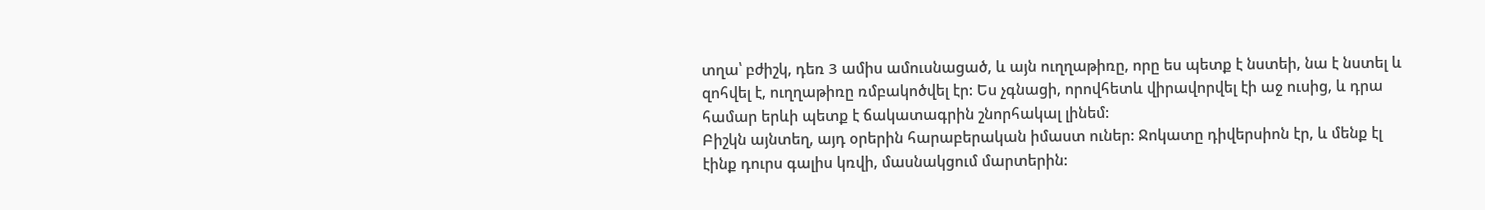տղա՝ բժիշկ, դեռ 3 ամիս ամուսնացած, և այն ուղղաթիռը, որը ես պետք է նստեի, նա է նստել և զոհվել է, ուղղաթիռը ռմբակոծվել էր: Ես չգնացի, որովհետև վիրավորվել էի աջ ուսից, և դրա համար երևի պետք է ճակատագրին շնորհակալ լինեմ:
Բիշկն այնտեղ, այդ օրերին հարաբերական իմաստ ուներ: Ջոկատը դիվերսիոն էր, և մենք էլ էինք դուրս գալիս կռվի, մասնակցում մարտերին: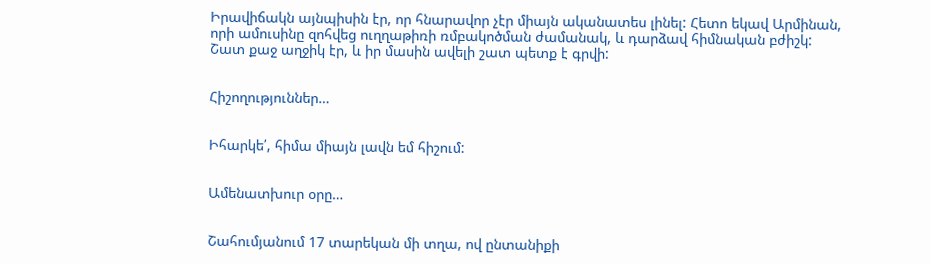Իրավիճակն այնպիսին էր, որ հնարավոր չէր միայն ականատես լինել: Հետո եկավ Արմինան, որի ամուսինը զոհվեց ուղղաթիռի ռմբակոծման ժամանակ, և դարձավ հիմնական բժիշկ: Շատ քաջ աղջիկ էր, և իր մասին ավելի շատ պետք է գրվի:


Հիշողություններ…


Իհարկե՛, հիմա միայն լավն եմ հիշում:


Ամենատխուր օրը…


Շահումյանում 17 տարեկան մի տղա, ով ընտանիքի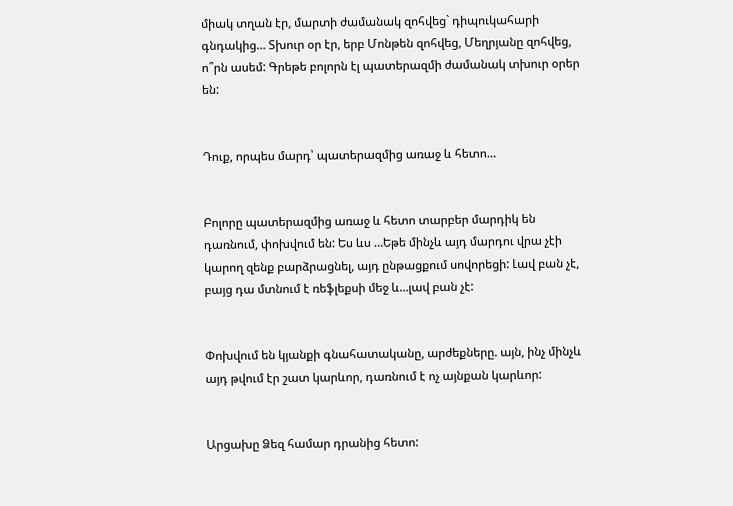միակ տղան էր, մարտի ժամանակ զոհվեց` դիպուկահարի գնդակից… Տխուր օր էր, երբ Մոնթեն զոհվեց, Մեղրյանը զոհվեց, ո՞րն ասեմ: Գրեթե բոլորն էլ պատերազմի ժամանակ տխուր օրեր են:


Դուք, որպես մարդ՝ պատերազմից առաջ և հետո…


Բոլորը պատերազմից առաջ և հետո տարբեր մարդիկ են դառնում, փոխվում են: Ես ևս …Եթե մինչև այդ մարդու վրա չէի կարող զենք բարձրացնել, այդ ընթացքում սովորեցի: Լավ բան չէ, բայց դա մտնում է ռեֆլեքսի մեջ և…լավ բան չէ:


Փոխվում են կյանքի գնահատականը, արժեքները. այն, ինչ մինչև այդ թվում էր շատ կարևոր, դառնում է ոչ այնքան կարևոր:


Արցախը Ձեզ համար դրանից հետո: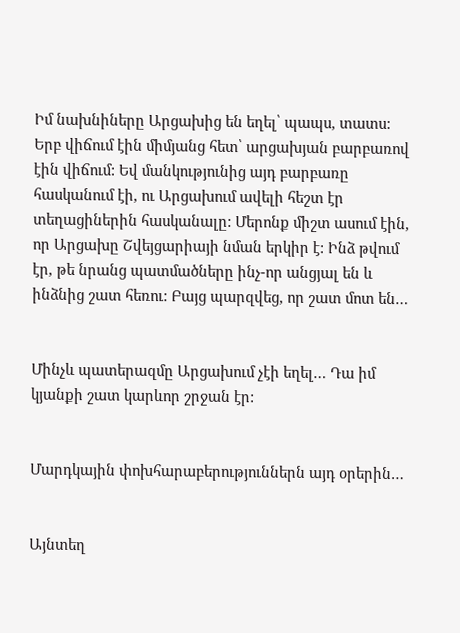Իմ նախնիները Արցախից են եղել՝ պապս, տատս: Երբ վիճում էին միմյանց հետ՝ արցախյան բարբառով էին վիճում: Եվ մանկությունից այդ բարբառը հասկանում էի, ու Արցախում ավելի հեշտ էր տեղացիներին հասկանալը: Մերոնք միշտ ասում էին, որ Արցախը Շվեյցարիայի նման երկիր է: Ինձ թվում էր, թե նրանց պատմածները ինչ-որ անցյալ են և ինձնից շատ հեռու: Բայց պարզվեց, որ շատ մոտ են…


Մինչև պատերազմը Արցախում չէի եղել… Դա իմ կյանքի շատ կարևոր շրջան էր:


Մարդկային փոխհարաբերություններն այդ օրերին…


Այնտեղ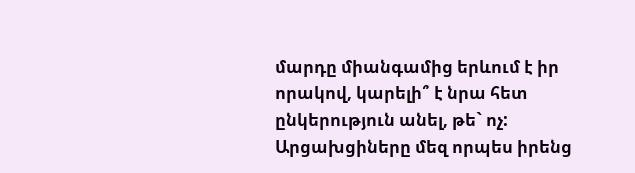մարդը միանգամից երևում է իր որակով, կարելի՞ է նրա հետ ընկերություն անել, թե` ոչ: Արցախցիները մեզ որպես իրենց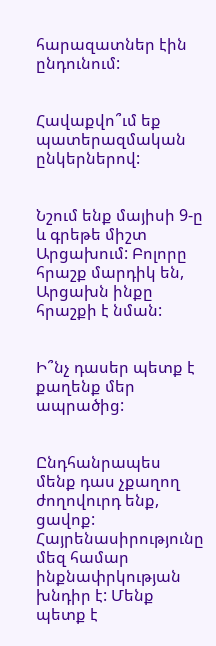հարազատներ էին ընդունում:


Հավաքվո՞ւմ եք պատերազմական ընկերներով:


Նշում ենք մայիսի 9-ը և գրեթե միշտ Արցախում: Բոլորը հրաշք մարդիկ են, Արցախն ինքը հրաշքի է նման:


Ի՞նչ դասեր պետք է քաղենք մեր ապրածից:


Ընդհանրապես մենք դաս չքաղող ժողովուրդ ենք, ցավոք: Հայրենասիրությունը մեզ համար ինքնափրկության խնդիր է: Մենք պետք է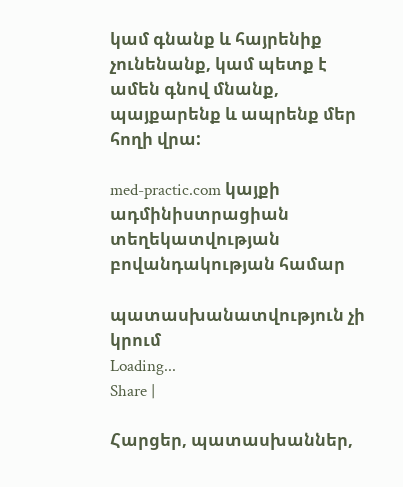կամ գնանք և հայրենիք չունենանք, կամ պետք է ամեն գնով մնանք, պայքարենք և ապրենք մեր հողի վրա:

med-practic.com կայքի ադմինիստրացիան տեղեկատվության բովանդակության համար

պատասխանատվություն չի կրում
Loading...
Share |

Հարցեր, պատասխաններ,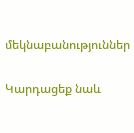մեկնաբանություններ

Կարդացեք նաև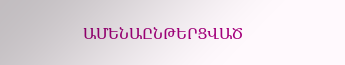ԱՄԵՆԱԸՆԹԵՐՑՎԱԾ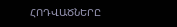ՀՈԴՎԱԾՆԵՐԸ